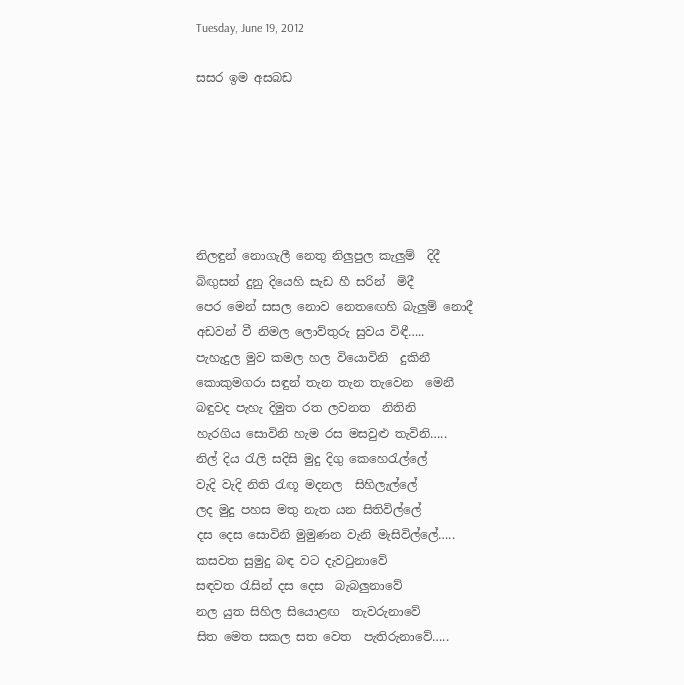Tuesday, June 19, 2012

සසර ඉම අසබඩ






නිලඳුන් නොගැලී නෙතු නිලුපුල කැලුම්  දිදී
බිඟුසන් දුනු දියෙහි සැඩ හී සරින්  මිදී
පෙර මෙන් සසල නොව නෙතඟෙහි බැලුම් නොදී
අඩවන් වී නිමල ලොව්තුරු සුවය විඳී…..
පැහැදුල මුව කමල හල වියොවිනි  දුකිනී
කොකුමගරා සඳුන් තැන තැන තැවෙන  මෙනී
බඳුවද පැහැ දිමුත රත ලවනත  නිතිනි
හැරගිය සොවිනි හැම රස මසවුළු තැවිනි…..
නිල් දිය රැලි සදිසි මුදු දිගු කෙහෙරැල්ලේ
වැදි වැදි නිති රැඟූ මදනල  සිහිලැල්ලේ
ලද මුදු පහස මතු නැත යන සිතිවිල්ලේ
දස දෙස සොවිනි මුමුණන වැනි මැසිවිල්ලේ…..
කසවත සුමුදු බඳ වට දැවටුනාවේ
සඳවත රැසින් දස දෙස  බැබලුනාවේ
නල යුත සිහිල සියොළඟ  තැවරුනාවේ
සිත මෙත සකල සත වෙත  පැතිරුනාවේ…..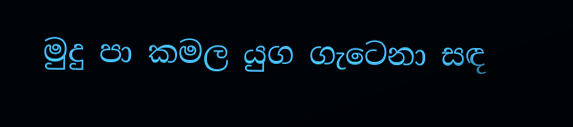මුදු පා කමල යුග ගැටෙනා සඳ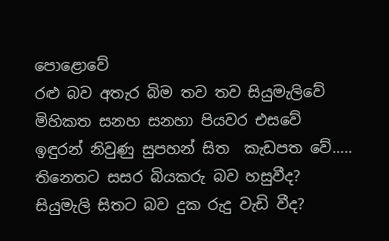පොළොවේ
රළු බව අතැර බිම තව තව සියුමැලිවේ
මිහිකත සනහ සනහා පියවර එසවේ
ඉඳුරන් නිවුණු සුපහන් සිත  කැඩපත වේ…..
තිනෙතට සසර බියකරු බව හසුවීද?
සියුමැලි සිතට බව දුක රුදු වැඩි වීද?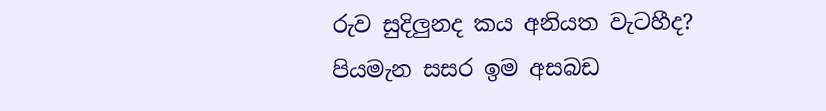රුව සුදිලුනද කය අනියත වැටහීද?
පියමැන සසර ඉම අසබඩ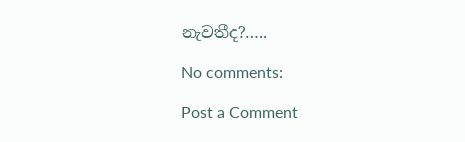නැවතීද?…..

No comments:

Post a Comment